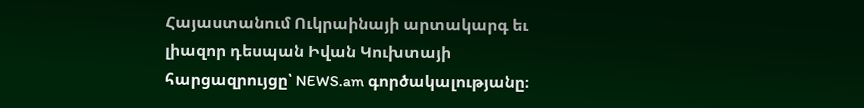Հայաստանում Ուկրաինայի արտակարգ եւ լիազոր դեսպան Իվան Կուխտայի հարցազրույցը՝ NEWS.am գործակալությանը։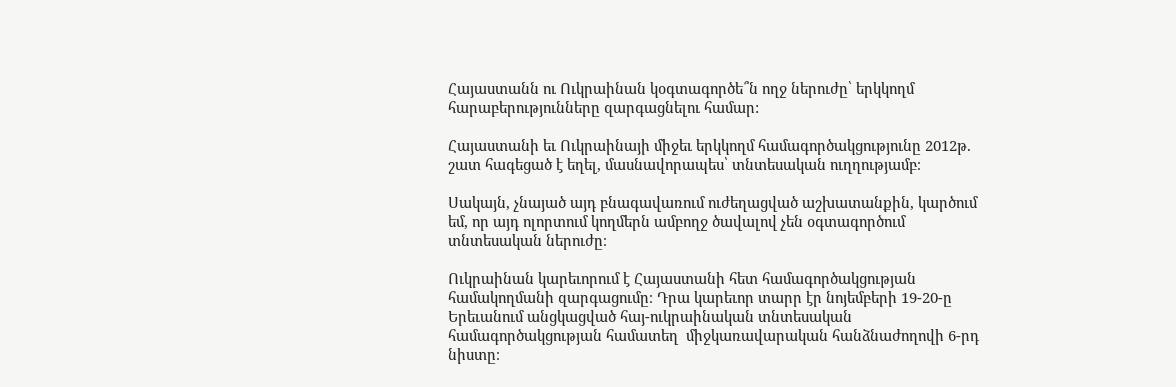Հայաստանն ու Ուկրաինան կօգտագործե՞ն ողջ ներուժը՝ երկկողմ հարաբերությունները զարգացնելու համար:

Հայաստանի եւ Ուկրաինայի միջեւ երկկողմ համագործակցությունը 2012թ. շատ հագեցած է եղել, մասնավորապես՝ տնտեսական ուղղությամբ։

Սակայն, չնայած այդ բնագավառում ուժեղացված աշխատանքին, կարծում եմ, որ այդ ոլորտում կողմերն ամբողջ ծավալով չեն օգտագործում տնտեսական ներուժը։

Ուկրաինան կարեւորում է Հայաստանի հետ համագործակցության համակողմանի զարգացումը։ Դրա կարեւոր տարր էր նոյեմբերի 19-20-ը Երեւանում անցկացված հայ-ուկրաինական տնտեսական համագործակցության համատեղ  միջկառավարական հանձնաժողովի 6-րդ նիստը։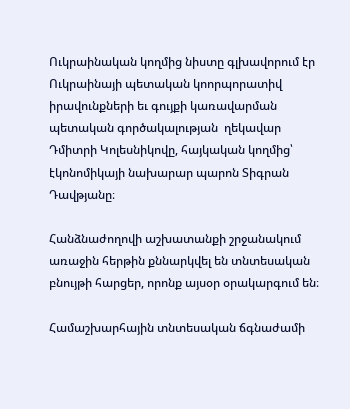Ուկրաինական կողմից նիստը գլխավորում էր Ուկրաինայի պետական կոորպորատիվ իրավունքների եւ գույքի կառավարման պետական գործակալության  ղեկավար Դմիտրի Կոլեսնիկովը, հայկական կողմից՝ էկոնոմիկայի նախարար պարոն Տիգրան Դավթյանը։

Հանձնաժողովի աշխատանքի շրջանակում առաջին հերթին քննարկվել են տնտեսական բնույթի հարցեր, որոնք այսօր օրակարգում են։

Համաշխարհային տնտեսական ճգնաժամի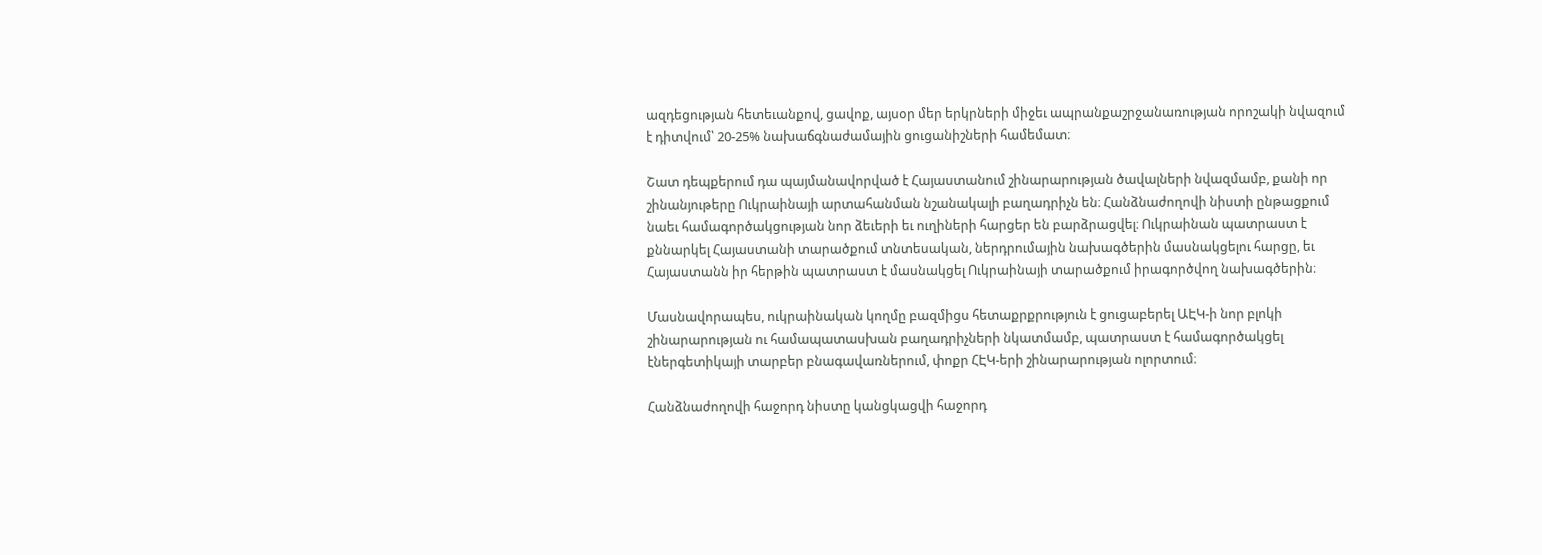ազդեցության հետեւանքով, ցավոք, այսօր մեր երկրների միջեւ ապրանքաշրջանառության որոշակի նվազում է դիտվում՝ 20-25% նախաճգնաժամային ցուցանիշների համեմատ։

Շատ դեպքերում դա պայմանավորված է Հայաստանում շինարարության ծավալների նվազմամբ, քանի որ շինանյութերը Ուկրաինայի արտահանման նշանակալի բաղադրիչն են։ Հանձնաժողովի նիստի ընթացքում նաեւ համագործակցության նոր ձեւերի եւ ուղիների հարցեր են բարձրացվել։ Ուկրաինան պատրաստ է քննարկել Հայաստանի տարածքում տնտեսական, ներդրումային նախագծերին մասնակցելու հարցը, եւ Հայաստանն իր հերթին պատրաստ է մասնակցել Ուկրաինայի տարածքում իրագործվող նախագծերին։

Մասնավորապես, ուկրաինական կողմը բազմիցս հետաքրքրություն է ցուցաբերել ԱԷԿ-ի նոր բլոկի շինարարության ու համապատասխան բաղադրիչների նկատմամբ, պատրաստ է համագործակցել էներգետիկայի տարբեր բնագավառներում, փոքր ՀԷԿ-երի շինարարության ոլորտում։

Հանձնաժողովի հաջորդ նիստը կանցկացվի հաջորդ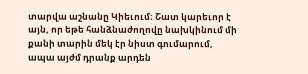տարվա աշնանը Կիեւում։ Շատ կարեւոր է այն, որ եթե հանձնաժողովը նախկինում մի քանի տարին մեկ էր նիստ գումարում, ապա այժմ դրանք արդեն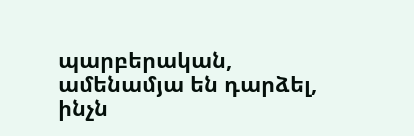պարբերական, ամենամյա են դարձել, ինչն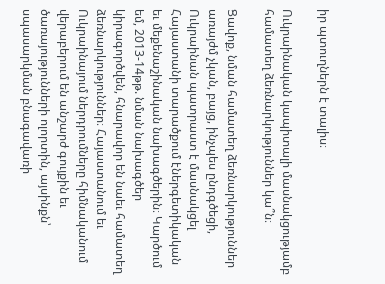իր պտուղներն է տալիս։

Ուկրաինական կապիտալի մասնակցությամբ համատեղ ձեռնարկություններ կա՞ն։

Ցավոք, նման համատեղ ձեռնարկություններ առայժմ չկան, բայց, ինչպես ընդգծեցի, Ուկրաինան պատրաստ է մասնակցել  Հայաստանի տարածքում էներգետիկական եւ մեքենաշինական նախագծերին։ Կարծում եմ, 2013-14թթ. նման նախագծեր կիրագործվեն, հնարավոր են նաեւ համատեղ ձեռնարկություններ։ Հայաստանում եւ Ուկրաինայում ներդրումները հիմնականում վերաբերում են անշարժ գույքին եւ ծառայությունների ոլորտին, այսինքն՝ սպասարկման բնագավառի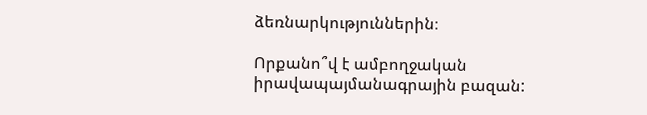ձեռնարկություններին։

Որքանո՞վ է ամբողջական իրավապայմանագրային բազան: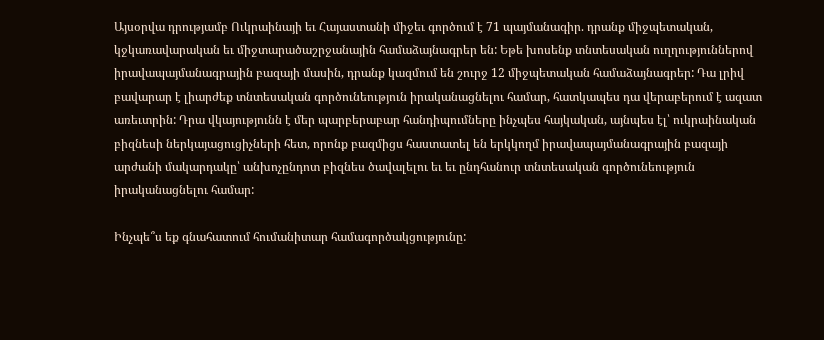Այսօրվա դրությամբ Ուկրաինայի եւ Հայաստանի միջեւ գործում է 71 պայմանագիր. դրանք միջպետական, կջկառավարական եւ միջտարածաշրջանային համաձայնագրեր են: Եթե խոսենք տնտեսական ուղղություններով իրավապայմանագրային բազայի մասին, դրանք կազմում են շուրջ 12 միջպետական համաձայնագրեր: Դա լրիվ բավարար է լիարժեք տնտեսական գործունեություն իրականացնելու համար, հատկապես դա վերաբերում է ազատ առեւտրին: Դրա վկայությունն է մեր պարբերաբար հանդիպումները ինչպես հայկական, այնպես էլ՝ ուկրաինական բիզնեսի ներկայացուցիչների հետ, որոնք բազմիցս հաստատել են երկկողմ իրավապայմանագրային բազայի արժանի մակարդակը՝ անխոչընդոտ բիզնես ծավալելու եւ եւ ընդհանուր տնտեսական գործունեություն իրականացնելու համար:

Ինչպե՞ս եք գնահատում հումանիտար համագործակցությունը: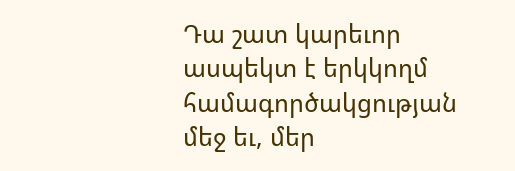Դա շատ կարեւոր ասպեկտ է երկկողմ համագործակցության մեջ եւ, մեր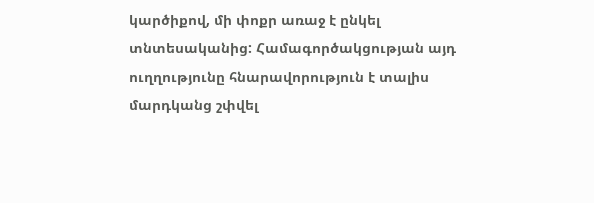կարծիքով, մի փոքր առաջ է ընկել տնտեսականից: Համագործակցության այդ ուղղությունը հնարավորություն է տալիս մարդկանց շփվել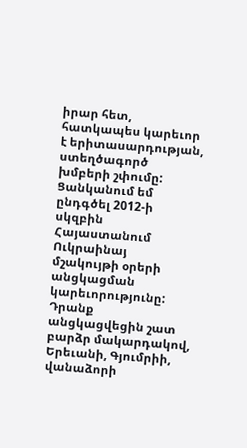իրար հետ, հատկապես կարեւոր է երիտասարդության, ստեղծագործ խմբերի շփումը: Ցանկանում եմ ընդգծել 2012-ի սկզբին Հայաստանում Ուկրաինայ մշակույթի օրերի անցկացման կարեւորությունը: Դրանք անցկացվեցին շատ բարձր մակարդակով, Երեւանի, Գյումրիի, վանաձորի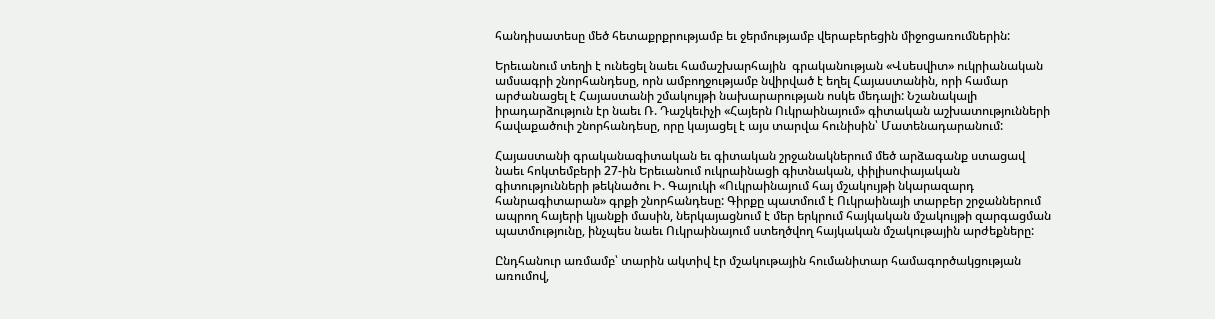հանդիսատեսը մեծ հետաքրքրությամբ եւ ջերմությամբ վերաբերեցին միջոցառումներին:

Երեւանում տեղի է ունեցել նաեւ համաշխարհային  գրականության «Վսեսվիտ» ուկրիանական ամսագրի շնորհանդեսը, որն ամբողջությամբ նվիրված է եղել Հայաստանին, որի համար արժանացել է Հայաստանի շմակույթի նախարարության ոսկե մեդալի: Նշանակալի իրադարձություն էր նաեւ Ռ. Դաշկեւիչի «Հայերն Ուկրաինայում» գիտական աշխատությունների հավաքածուի շնորհանդեսը, որը կայացել է այս տարվա հունիսին՝ Մատենադարանում:

Հայաստանի գրականագիտական եւ գիտական շրջանակներում մեծ արձագանք ստացավ նաեւ հոկտեմբերի 27-ին Երեւանում ուկրաինացի գիտնական, փիլիսոփայական գիտությունների թեկնածու Ի. Գայուկի «Ուկրաինայում հայ մշակույթի նկարազարդ հանրագիտարան» գրքի շնորհանդեսը: Գիրքը պատմում է Ուկրաինայի տարբեր շրջաններում ապրող հայերի կյանքի մասին, ներկայացնում է մեր երկրում հայկական մշակույթի զարգացման պատմությունը, ինչպես նաեւ Ուկրաինայում ստեղծվող հայկական մշակութային արժեքները:

Ընդհանուր առմամբ՝ տարին ակտիվ էր մշակութային հումանիտար համագործակցության առումով,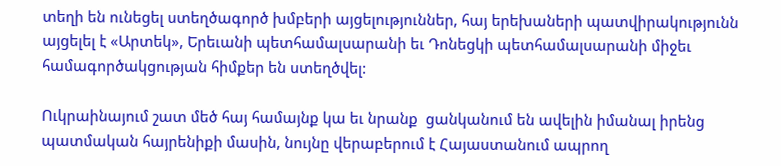տեղի են ունեցել ստեղծագործ խմբերի այցելություններ, հայ երեխաների պատվիրակությունն այցելել է «Արտեկ», Երեւանի պետհամալսարանի եւ Դոնեցկի պետհամալսարանի միջեւ համագործակցության հիմքեր են ստեղծվել:

Ուկրաինայում շատ մեծ հայ համայնք կա եւ նրանք  ցանկանում են ավելին իմանալ իրենց պատմական հայրենիքի մասին, նույնը վերաբերում է Հայաստանում ապրող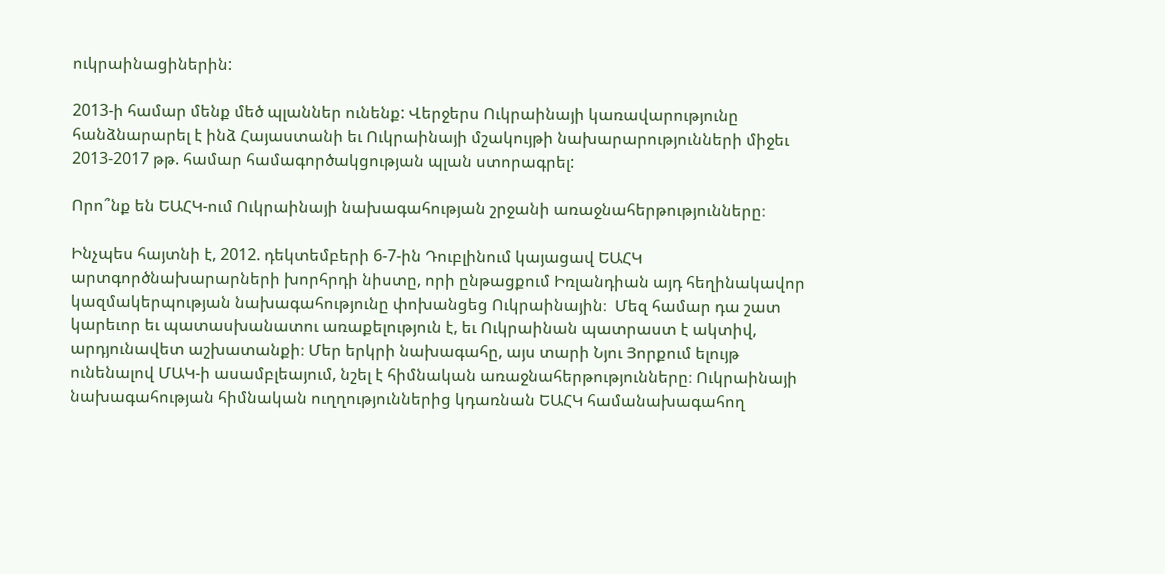ուկրաինացիներին:

2013-ի համար մենք մեծ պլաններ ունենք: Վերջերս Ուկրաինայի կառավարությունը հանձնարարել է ինձ Հայաստանի եւ Ուկրաինայի մշակույթի նախարարությունների միջեւ 2013-2017 թթ. համար համագործակցության պլան ստորագրել:

Որո՞նք են ԵԱՀԿ-ում Ուկրաինայի նախագահության շրջանի առաջնահերթությունները։

Ինչպես հայտնի է, 2012. դեկտեմբերի 6-7-ին Դուբլինում կայացավ ԵԱՀԿ արտգործնախարարների խորհրդի նիստը, որի ընթացքում Իռլանդիան այդ հեղինակավոր կազմակերպության նախագահությունը փոխանցեց Ուկրաինային։  Մեզ համար դա շատ կարեւոր եւ պատասխանատու առաքելություն է, եւ Ուկրաինան պատրաստ է ակտիվ, արդյունավետ աշխատանքի։ Մեր երկրի նախագահը, այս տարի Նյու Յորքում ելույթ ունենալով ՄԱԿ-ի ասամբլեայում, նշել է հիմնական առաջնահերթությունները։ Ուկրաինայի նախագահության հիմնական ուղղություններից կդառնան ԵԱՀԿ համանախագահող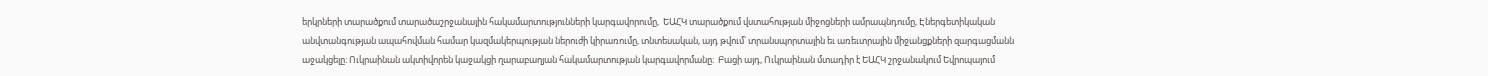երկրների տարածքում տարածաշրջանային հակամարտությունների կարգավորումը,  ԵԱՀԿ տարածքում վստահության միջոցների ամրապնդումը, Էներգետիկական անվտանգության ապահովման համար կազմակերպության ներուժի կիրառումը, տնտեսական, այդ թվում՝ տրանսպորտային եւ առեւտրային միջանցքների զարգացմանն աջակցելը։ Ուկրաինան ակտիվորեն կաջակցի ղարաբաղյան հակամարտության կարգավորմանը։  Բացի այդ, Ուկրաինան մտադիր է ԵԱՀԿ շրջանակում Եվրոպայում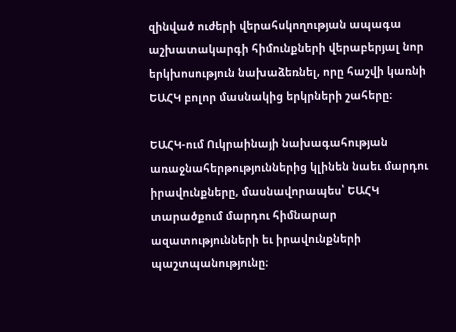զինված ուժերի վերահսկողության ապագա աշխատակարգի հիմունքների վերաբերյալ նոր երկխոսություն նախաձեռնել, որը հաշվի կառնի ԵԱՀԿ բոլոր մասնակից երկրների շահերը։

ԵԱՀԿ-ում Ուկրաինայի նախագահության առաջնահերթություններից կլինեն նաեւ մարդու իրավունքները, մասնավորապես՝ ԵԱՀԿ տարածքում մարդու հիմնարար ազատությունների եւ իրավունքների պաշտպանությունը։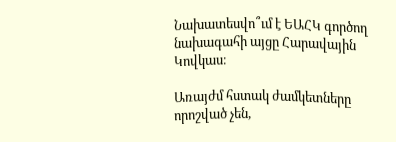Նախատեսվո՞ւմ է ԵԱՀԿ գործող նախագահի այցը Հարավային Կովկաս։

Առայժմ հստակ ժամկետները որոշված չեն,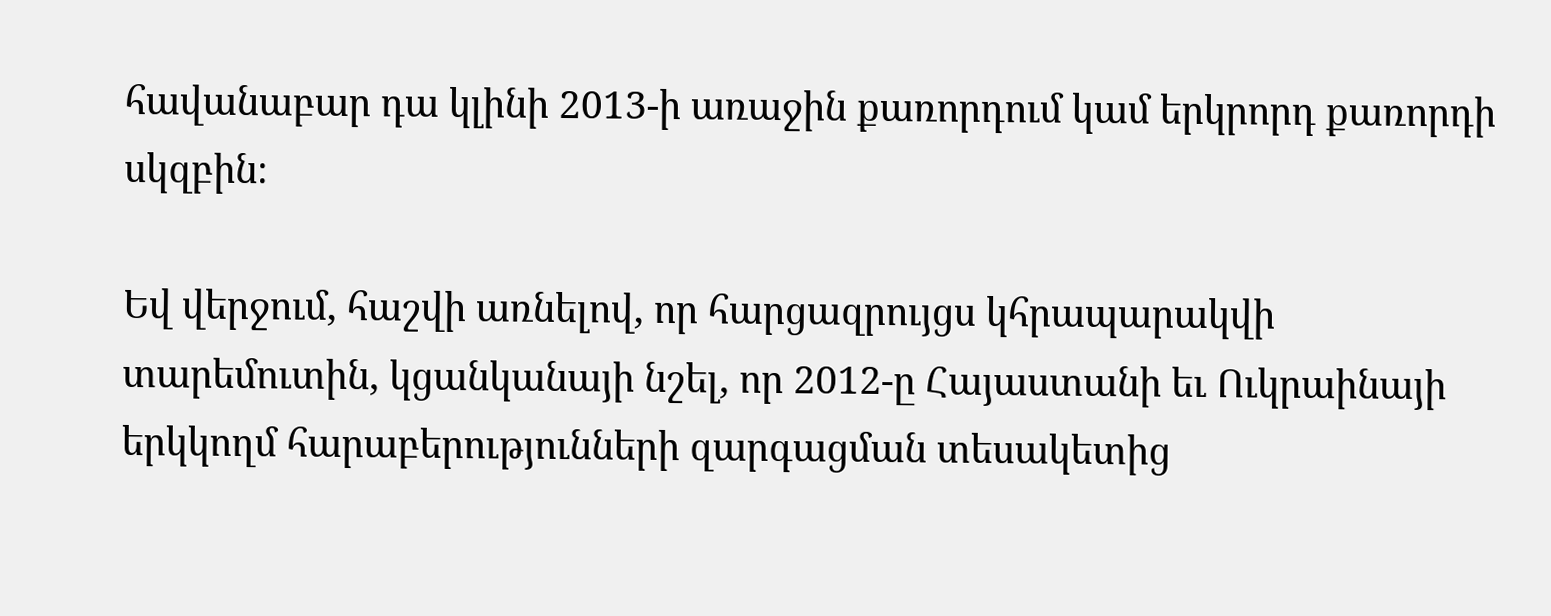հավանաբար դա կլինի 2013-ի առաջին քառորդում կամ երկրորդ քառորդի սկզբին։

Եվ վերջում, հաշվի առնելով, որ հարցազրույցս կհրապարակվի տարեմուտին, կցանկանայի նշել, որ 2012-ը Հայաստանի եւ Ուկրաինայի երկկողմ հարաբերությունների զարգացման տեսակետից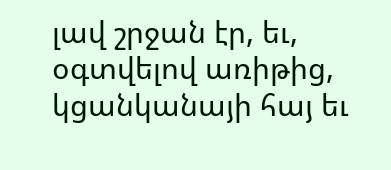լավ շրջան էր, եւ, օգտվելով առիթից,  կցանկանայի հայ եւ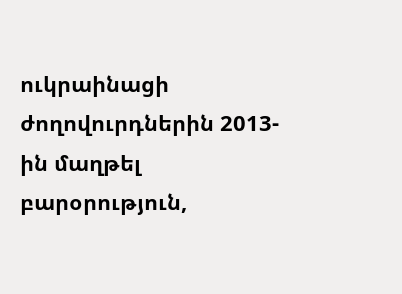ուկրաինացի ժողովուրդներին 2013-ին մաղթել բարօրություն,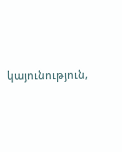կայունություն,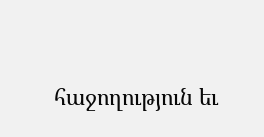հաջողություն եւ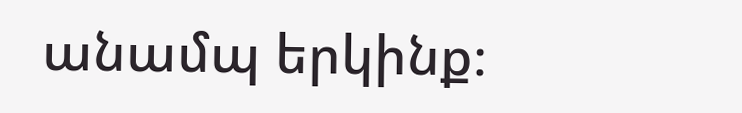անամպ երկինք։